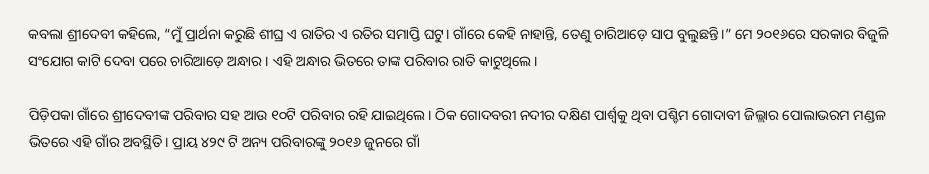କବଲା ଶ୍ରୀଦେବୀ କହିଲେ, “ମୁଁ ପ୍ରାର୍ଥନା କରୁଛି ଶୀଘ୍ର ଏ ରାତିର ଏ ରତିର ସମାପ୍ତି ଘଟୁ। ଗାଁରେ କେହି ନାହାନ୍ତି, ତେଣୁ ଚାରିଆଡ଼େ ସାପ ବୁଲୁଛନ୍ତି।” ମେ ୨୦୧୬ରେ ସରକାର ବିଜୁଳି ସଂଯୋଗ କାଟି ଦେବା ପରେ ଚାରିଆଡ଼େ ଅନ୍ଧାର। ଏହି ଅନ୍ଧାର ଭିତରେ ତାଙ୍କ ପରିବାର ରାତି କାଟୁଥିଲେ।

ପିଡ଼ିପକା ଗାଁରେ ଶ୍ରୀଦେବୀଙ୍କ ପରିବାର ସହ ଆଉ ୧୦ଟି ପରିବାର ରହି ଯାଇଥିଲେ। ଠିକ ଗୋଦବରୀ ନଦୀର ଦକ୍ଷିଣ ପାର୍ଶ୍ୱକୁ ଥିବା ପଶ୍ଚିମ ଗୋଦାବୀ ଜିଲ୍ଲାର ପୋଲାଭରମ ମଣ୍ଡଳ ଭିତରେ ଏହି ଗାଁର ଅବସ୍ଥିତି। ପ୍ରାୟ ୪୨୯ ଟି ଅନ୍ୟ ପରିବାରଙ୍କୁ ୨୦୧୬ ଜୁନରେ ଗାଁ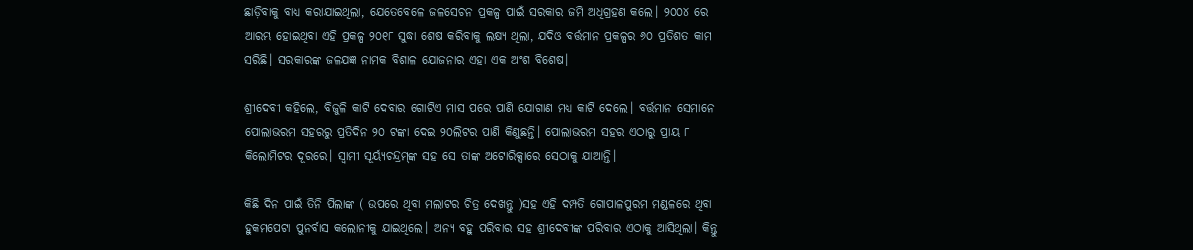ଛାଡ଼ିବାକୁ ବାଧ୍ୟ କରାଯାଇଥିଲା, ଯେତେବେଳେ ଜଳସେଚନ ପ୍ରକଳ୍ପ ପାଇଁ ସରକାର ଜମି ଅଧିଗ୍ରହଣ କଲେ। ୨୦୦୪ ରେ ଆରମ୍ଭ ହୋଇଥିବା ଏହି ପ୍ରକଳ୍ପ ୨୦୧୮ ସୁଦ୍ଧା ଶେଷ କରିବାକୁ ଲକ୍ଷ୍ୟ ଥିଲା, ଯଦିଓ ବର୍ତ୍ତମାନ ପ୍ରକଳ୍ପର ୬୦ ପ୍ରତିଶତ କାମ ସରିଛି। ସରକାରଙ୍କ ଜଳଯଜ୍ଞ ନାମକ ବିଶାଳ ଯୋଜନାର ଏହା ଏକ ଅଂଶ ବିଶେଷ।

ଶ୍ରୀଦେବୀ କହିଲେ, ବିଜୁଳି କାଟି ଦେବାର ଗୋଟିଏ ମାସ ପରେ ପାଣି ଯୋଗାଣ ମଧ୍ୟ କାଟି ଦେଲେ। ବର୍ତ୍ତମାନ ସେମାନେ ପୋଲାଭରମ ସହରରୁ ପ୍ରତିଦିନ ୨୦ ଟଙ୍କା ଦେଇ ୨୦ଲିଟର ପାଣି କିଣୁଛନ୍ତି। ପୋଲାଭରମ ସହର ଏଠାରୁ ପ୍ରାୟ ୮ କିଲୋମିଟର ଦୂରରେ। ସ୍ୱାମୀ ସୂର୍ୟ୍ୟଚନ୍ଦ୍ରମ୍‌ଙ୍କ ସହ ସେ ତାଙ୍କ ଅଟୋରିକ୍ସାରେ ସେଠାକୁ ଯାଆନ୍ତି।

କିଛି ଦିନ ପାଇଁ ତିନି ପିଲାଙ୍କ ( ଉପରେ ଥିବା ମଲାଟର ଚିତ୍ର ଦେଖନ୍ତୁ )ସହ ଏହି ଦମ୍ପତି ଗୋପାଳପୁରମ ମଣ୍ଡଳରେ ଥିବା ହୁକମପେଟା ପୁନର୍ବାସ କଲୋନୀକୁ ଯାଇଥିଲେ। ଅନ୍ୟ ବହୁ ପରିବାର ସହ ଶ୍ରୀଦେବୀଙ୍କ ପରିବାର ଏଠାକୁ ଆସିଥିଲା। କିନ୍ତୁ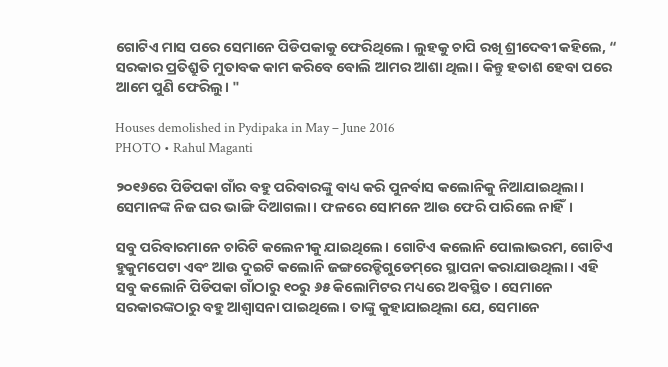ଗୋଟିଏ ମାସ ପରେ ସେମାନେ ପିଡିପକାକୁ ଫେରିଥିଲେ। ଲୁହକୁ ଚାପି ରଖି ଶ୍ରୀଦେବୀ କହିଲେ, “ ସରକାର ପ୍ରତିଶ୍ରୁତି ମୁତାବକ କାମ କରିବେ ବୋଲି ଆମର ଆଶା ଥିଲା। କିନ୍ତୁ ହତାଶ ହେବା ପରେ ଆମେ ପୁଣି ଫେରିଲୁ। "

Houses demolished in Pydipaka in May – June 2016
PHOTO • Rahul Maganti

୨୦୧୬ରେ ପିଡିପକା ଗାଁର ବହୁ ପରିବାରଙ୍କୁ ବାଧ୍ୟ କରି ପୁନର୍ବାସ କଲୋନିକୁ ନିଆଯାଇଥିଲା। ସେମାନଙ୍କ ନିଜ ଘର ଭାଙ୍ଗି ଦିଆଗଲା। ଫଳରେ ସୋମନେ ଆଉ ଫେରି ପାରିଲେ ନାହିଁ।

ସବୁ ପରିବାରମାନେ ଚାରିଟି କଲେନୀକୁ ଯାଇଥିଲେ। ଗୋଟିଏ କଲୋନି ପୋଲାଭରମ, ଗୋଟିଏ ହୁକୁମପେଟା ଏବଂ ଆଉ ଦୁଇଟି କଲୋନି ଜଙ୍ଗରେଡ୍ଡିଗୁଡେମ୍‌ରେ ସ୍ଥାପନା କରାଯାଉଥିଲା। ଏହି ସବୁ କଲୋନି ପିଡିପକା ଗାଁଠାରୁ ୧୦ରୁ ୬୫ କିଲୋମିଟର ମଧ୍ୟରେ ଅବସ୍ଥିତ। ସେମାନେ ସରକାରଙ୍କଠାରୁ ବହୁ ଆଶ୍ୱାସନା ପାଇଥିଲେ। ତାଙ୍କୁ କୁହାଯାଇଥିଲା ଯେ, ସେମାନେ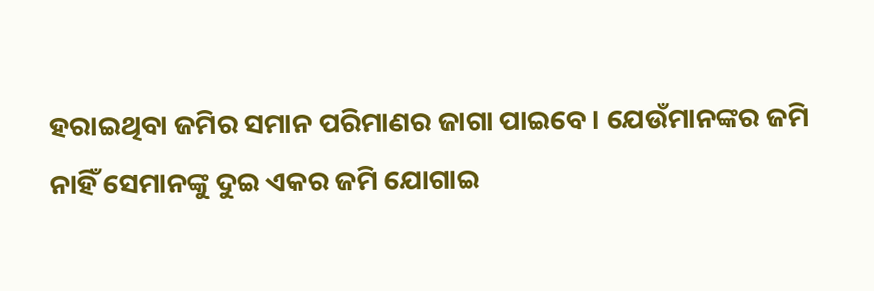ହରାଇଥିବା ଜମିର ସମାନ ପରିମାଣର ଜାଗା ପାଇବେ। ଯେଉଁମାନଙ୍କର ଜମି ନାହିଁ ସେମାନଙ୍କୁ ଦୁଇ ଏକର ଜମି ଯୋଗାଇ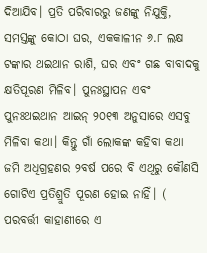ଦିଆଯିବ। ପ୍ରତି ପରିବାରରୁ ଜଣଙ୍କୁ ନିଯୁକ୍ତି, ସମସ୍ତଙ୍କୁ କୋଠା ଘର, ଏକକାଳୀନ ୬.୮ ଲକ୍ଷ ଟଙ୍କାର ଥଇଥାନ ରାଶି, ଘର ଏବଂ ଗଛ ବାବାଦକୁ କ୍ଷତିପୂରଣ ମିଳିବ। ପୁନଃସ୍ଥାପନ ଏବଂ ପୁନଃଥ‌ଇଥାନ ଆଇନ୍ ୨୦୧୩ ଅନୁସାରେ ଏସବୁ ମିଳିବା କଥା। କିନ୍ତୁ ଗାଁ ଲୋକଙ୍କ କହିବା କଥା ଜମି ଅଧିଗ୍ରହଣର ୨ବର୍ଷ ପରେ ବି ଏଥିରୁ କୌଣସି ଗୋଟିଏ ପ୍ରତିଶ୍ରୁତି ପୂରଣ ହୋଇ ନାହିଁ। ( ପରବର୍ତ୍ତୀ କାହାଣୀରେ ଏ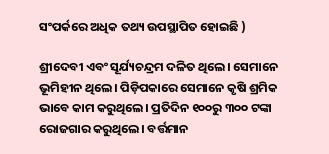ସଂପର୍କରେ ଅଧିକ ତଥ୍ୟ ଉପସ୍ଥାପିତ ହୋଇଛି )

ଶ୍ରୀଦେବୀ ଏବଂ ସୂର୍ଯ୍ୟଚନ୍ଦ୍ରମ ଦଳିତ ଥିଲେ। ସେମାନେ ଭୂମିହୀନ ଥିଲେ। ପିଡ଼ିପକାରେ ସେମାନେ କୃଷି ଶ୍ରମିକ ଭାବେ କାମ କରୁଥିଲେ। ପ୍ରତିଦିନ ୧୦୦ରୁ ୩୦୦ ଟଙ୍କା ରୋଜଗାର କରୁଥିଲେ। ବର୍ତ୍ତମାନ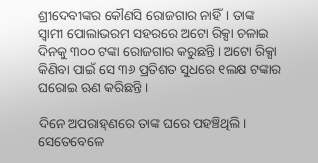ଶ୍ରୀଦେବୀଙ୍କର କୌଣସି ରୋଜଗାର ନାହିଁ। ତାଙ୍କ ସ୍ୱାମୀ ପୋଲାଭରମ ସହରରେ ଅଟୋ ରିକ୍ସା ଚଳାଇ ଦିନକୁ ୩୦୦ ଟଙ୍କା ରୋଜଗାର କରୁଛନ୍ତି। ଅଟୋ ରିକ୍ସା କିଣିବା ପାଇଁ ସେ ୩୬ ପ୍ରତିଶତ ସୁଧରେ ୧ଲକ୍ଷ ଟଙ୍କାର ଘରୋଇ ଋଣ କରିଛନ୍ତି।

ଦିନେ ଅପରାହ୍‌ଣରେ ତାଙ୍କ ଘରେ ପହଞ୍ଚିଥିଲି। ସେତେବେଳେ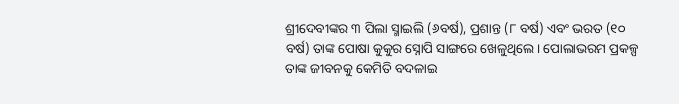ଶ୍ରୀଦେବୀଙ୍କର ୩ ପିଲା ସ୍ମାଇଲି (୬ବର୍ଷ), ପ୍ରଶାନ୍ତ (୮ ବର୍ଷ) ଏବଂ ଭରତ (୧୦ ବର୍ଷ) ତାଙ୍କ ପୋଷା କୁକୁର ସ୍ନୋପି ସାଙ୍ଗରେ ଖେଳୁଥିଲେ। ପୋଲାଭରମ ପ୍ରକଳ୍ପ ତାଙ୍କ ଜୀବନକୁ କେମିତି ବଦଳାଇ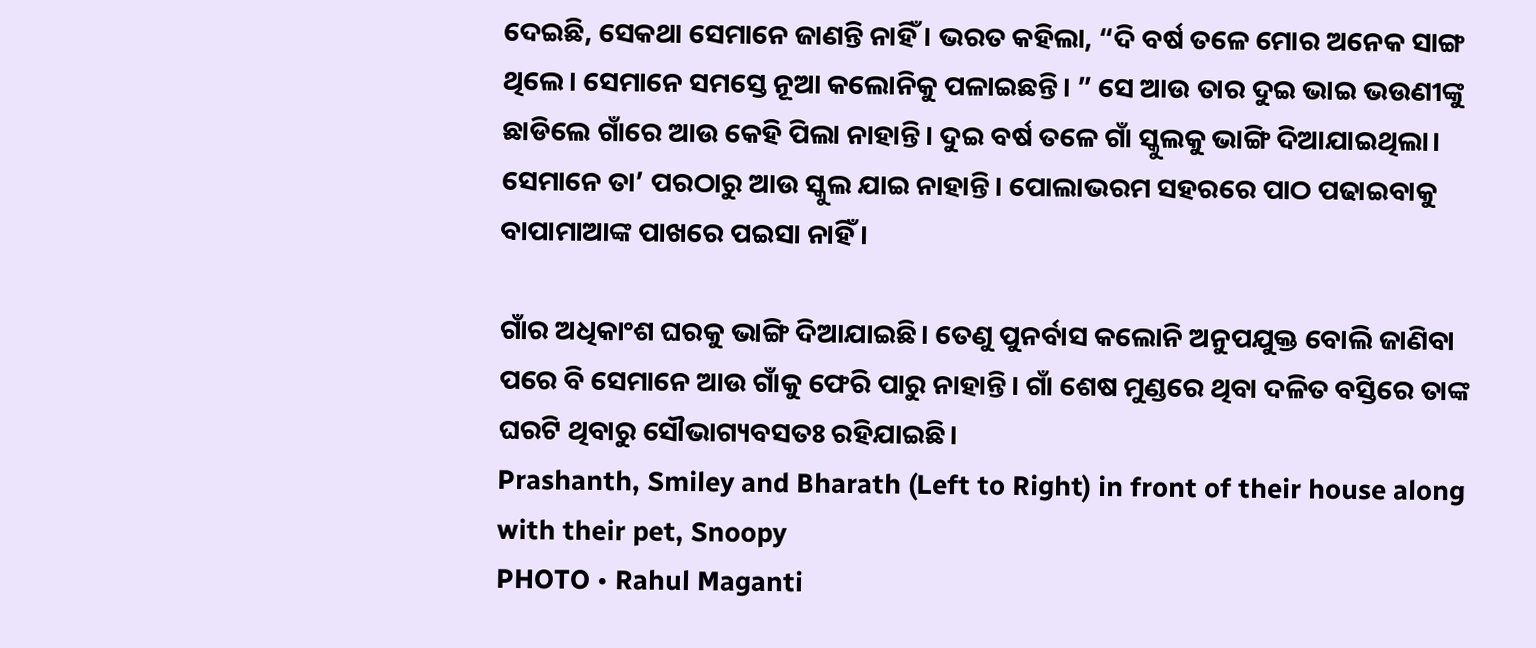ଦେଇଛି, ସେକଥା ସେମାନେ ଜାଣନ୍ତି ନାହିଁ। ଭରତ କହିଲା, “ଦି ବର୍ଷ ତଳେ ମୋର ଅନେକ ସାଙ୍ଗ ଥିଲେ। ସେମାନେ ସମସ୍ତେ ନୂଆ କଲୋନିକୁ ପଳାଇଛନ୍ତି। ” ସେ ଆଉ ତାର ଦୁଇ ଭାଇ ଭଉଣୀଙ୍କୁ ଛାଡିଲେ ଗାଁରେ ଆଉ କେହି ପିଲା ନାହାନ୍ତି। ଦୁଇ ବର୍ଷ ତଳେ ଗାଁ ସ୍କୁଲକୁ ଭାଙ୍ଗି ଦିଆଯାଇଥିଲା। ସେମାନେ ତା’ ପରଠାରୁ ଆଉ ସ୍କୁଲ ଯାଇ ନାହାନ୍ତି। ପୋଲାଭରମ ସହରରେ ପାଠ ପଢାଇବାକୁ ବାପାମାଆଙ୍କ ପାଖରେ ପଇସା ନାହିଁ ।

ଗାଁର ଅଧିକାଂଶ ଘରକୁ ଭାଙ୍ଗି ଦିଆଯାଇଛି। ତେଣୁ ପୁନର୍ବାସ କଲୋନି ଅନୁପଯୁକ୍ତ ବୋଲି ଜାଣିବା ପରେ ବି ସେମାନେ ଆଉ ଗାଁକୁ ଫେରି ପାରୁ ନାହାନ୍ତି। ଗାଁ ଶେଷ ମୁଣ୍ଡରେ ଥିବା ଦଳିତ ବସ୍ତିରେ ତାଙ୍କ ଘରଟି ଥିବାରୁ ସୌଭାଗ୍ୟବସତଃ ରହିଯାଇଛି।
Prashanth, Smiley and Bharath (Left to Right) in front of their house along with their pet, Snoopy
PHOTO • Rahul Maganti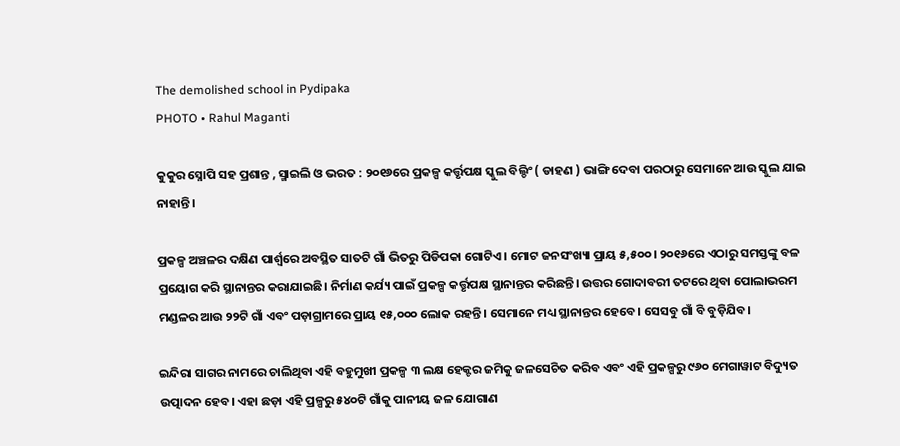The demolished school in Pydipaka
PHOTO • Rahul Maganti

କୁକୁର ସ୍ନୋପି ସହ ପ୍ରଶାନ୍ତ , ସ୍ମାଇଲି ଓ ଭରତ : ୨୦୧୬ରେ ପ୍ରକଳ୍ପ କର୍ତ୍ତୃପକ୍ଷ ସ୍କୁଲ ବିଲ୍ଡିଂ ( ଡାହଣ ) ଭାଙ୍ଗି ଦେବା ପରଠାରୁ ସେମାନେ ଆଉ ସ୍କୁଲ ଯାଇ ନାହାନ୍ତି।

ପ୍ରକଳ୍ପ ଅଞ୍ଚଳର ଦକ୍ଷିଣ ପାର୍ଶ୍ୱରେ ଅବସ୍ଥିତ ସାତଟି ଗାଁ ଭିତରୁ ପିଡିପକା ଗୋଟିଏ। ମୋଟ ଜନସଂଖ୍ୟା ପ୍ରାୟ ୫,୫୦୦। ୨୦୧୬ରେ ଏଠାରୁ ସମସ୍ତଙ୍କୁ ବଳ ପ୍ରୟୋଗ କରି ସ୍ଥାନାନ୍ତର କରାଯାଇଛି। ନିର୍ମାଣ କର୍ଯ୍ୟ ପାଇଁ ପ୍ରକଳ୍ପ କର୍ତ୍ତୃପକ୍ଷ ସ୍ଥାନାନ୍ତର କରିଛନ୍ତି। ଉତ୍ତର ଗୋଦାବରୀ ତଟରେ ଥିବା ପୋଲାଭରମ ମଣ୍ଡଳର ଆଉ ୨୨ଟି ଗାଁ ଏବଂ ପଡ଼ାଗ୍ରାମରେ ପ୍ରାୟ ୧୫,୦୦୦ ଲୋକ ରହନ୍ତି। ସେମାନେ ମଧ୍ୟ ସ୍ଥାନାନ୍ତର ହେବେ। ସେସବୁ ଗାଁ ବି ବୁଡ଼ିଯିବ।

ଇନ୍ଦିରା ସାଗର ନାମରେ ଚାଲିଥିବା ଏହି ବହୁମୁଖୀ ପ୍ରକଳ୍ପ ୩ ଲକ୍ଷ ହେକ୍ଟର ଜମିକୁ ଜଳସେଚିତ କରିବ ଏବଂ ଏହି ପ୍ରକଳ୍ପରୁ ୯୬୦ ମେଗାୱାଟ ବିଦ୍ୟୁତ ଉତ୍ପାଦନ ହେବ। ଏହା ଛଡ଼ା ଏହି ପ୍ରଳ୍ପରୁ ୫୪୦ଟି ଗାଁକୁ ପାନୀୟ ଜଳ ଯୋଗାଣ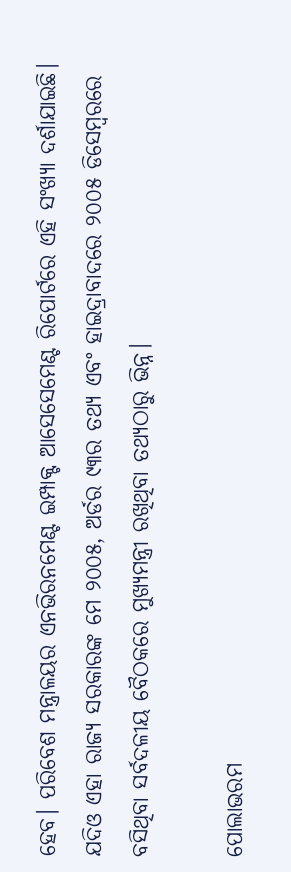ହେବ। ପରିବେଶ ମନ୍ତ୍ରାଳୟର ଏନଭିରନମେଣ୍ଟ ଇମ୍ପାକ୍ଟ ଆସେସେମେଣ୍ଟ ରିପୋର୍ଟରେ ଏହି ସଂଖ୍ୟା ଦର୍ଶାଯାଇଛି। ଯଦିଓ ଏହା ରାଜ୍ୟ ସରକାରଙ୍କ ମେ ୨୦୦୫, ଅର୍ଡର ୯୩ର ତଥ୍ୟ ଏବଂ ହାଇଦ୍ରାବାଦରେ ୨୦୦୫ ଡିସେମ୍ବରରେ ବସିଥିବା ସର୍ବଦଳୀୟ ବୈଠକରେ ମୁଖ୍ୟମନ୍ତ୍ରୀ ରଖିଥିବା ତଥ୍ୟଠାରୁ ଭିନ୍ନ।

ପୋଲାଭରମ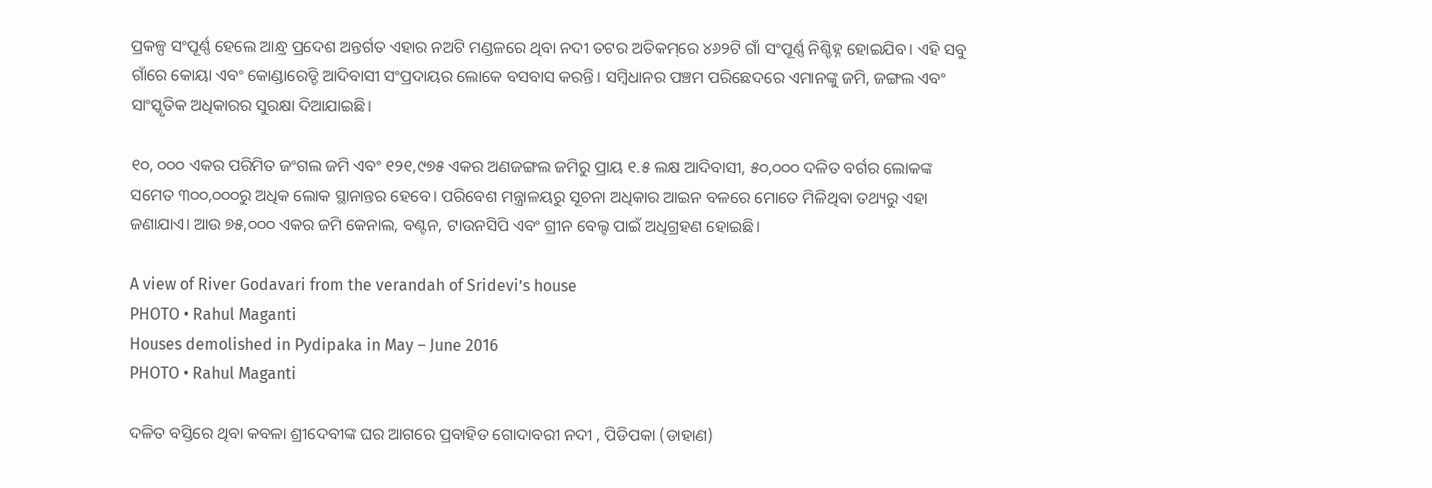ପ୍ରକଳ୍ପ ସଂପୂର୍ଣ୍ଣ ହେଲେ ଆନ୍ଧ୍ର ପ୍ରଦେଶ ଅନ୍ତର୍ଗତ ଏହାର ନଅଟି ମଣ୍ଡଳରେ ଥିବା ନଦୀ ତଟର ଅତିକମ୍‌ରେ ୪୬୨ଟି ଗାଁ ସଂପୂର୍ଣ୍ଣ ନିଶ୍ଚିହ୍ନ ହୋଇଯିବ। ଏହି ସବୁ ଗାଁରେ କୋୟା ଏବଂ କୋଣ୍ଡାରେଡ୍ଡି ଆଦିବାସୀ ସଂପ୍ରଦାୟର ଲୋକେ ବସବାସ କରନ୍ତି। ସମ୍ବିଧାନର ପଞ୍ଚମ ପରିଛେଦରେ ଏମାନଙ୍କୁ ଜମି, ଜଙ୍ଗଲ ଏବଂ ସାଂସ୍କୃତିକ ଅଧିକାରର ସୁରକ୍ଷା ଦିଆଯାଇଛି।

୧୦, ୦୦୦ ଏକର ପରିମିତ ଜଂଗଲ ଜମି ଏବଂ ୧୨୧,୯୭୫ ଏକର ଅଣଜଙ୍ଗଲ ଜମିରୁ ପ୍ରାୟ ୧.୫ ଲକ୍ଷ ଆଦିବାସୀ, ୫୦,୦୦୦ ଦଳିତ ବର୍ଗର ଲୋକଙ୍କ ସମେତ ୩୦୦,୦୦୦ରୁ ଅଧିକ ଲୋକ ସ୍ଥାନାନ୍ତର ହେବେ। ପରିବେଶ ମନ୍ତ୍ରାଳୟରୁ ସୂଚନା ଅଧିକାର ଆଇନ ବଳରେ ମୋତେ ମିଳିଥିବା ତଥ୍ୟରୁ ଏହା ଜଣାଯାଏ। ଆଉ ୭୫,୦୦୦ ଏକର ଜମି କେନାଲ, ବଣ୍ଟନ, ଟାଉନସିପି ଏବଂ ଗ୍ରୀନ ବେଲ୍ଟ ପାଇଁ ଅଧିଗ୍ରହଣ ହୋଇଛି।

A view of River Godavari from the verandah of Sridevi’s house
PHOTO • Rahul Maganti
Houses demolished in Pydipaka in May – June 2016
PHOTO • Rahul Maganti

ଦଳିତ ବସ୍ତିରେ ଥିବା କବଳା ଶ୍ରୀଦେବୀଙ୍କ ଘର ଆଗରେ ପ୍ରବାହିତ ଗୋଦାବରୀ ନଦୀ , ପିଡିପକା (ଡାହାଣ)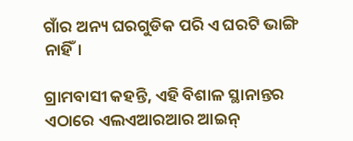ଗାଁର ଅନ୍ୟ ଘରଗୁଡିକ ପରି ଏ ଘରଟି ଭାଙ୍ଗି ନାହିଁ।

ଗ୍ରାମବାସୀ କହନ୍ତି, ଏହି ବିଶାଳ ସ୍ଥାନାନ୍ତର ଏଠାରେ ଏଲଏଆରଆର ଆଇନ୍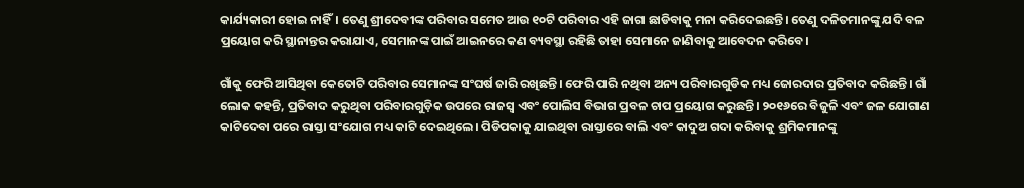କାର୍ଯ୍ୟକାରୀ ହୋଇ ନାହିଁ। ତେଣୁ ଶ୍ରୀଦେବୀଙ୍କ ପରିବାର ସମେତ ଆଉ ୧୦ଟି ପରିବାର ଏହି ଜାଗା ଛାଡିବାକୁ ମନା କରିଦେଇଛନ୍ତି। ତେଣୁ ଦଳିତମାନଙ୍କୁ ଯଦି ବଳ ପ୍ରୟୋଗ କରି ସ୍ଥାନାନ୍ତର କରାଯାଏ, ସେମାନଙ୍କ ପାଇଁ ଆଇନରେ କଣ ବ୍ୟବସ୍ଥା ରହିଛି ତାହା ସେମାନେ ଜାଣିବାକୁ ଆବେଦନ କରିବେ।

ଗାଁକୁ ଫେରି ଆସିଥିବା କେତୋଟି ପରିବାର ସେମାନଙ୍କ ସଂଘର୍ଷ ଜାରି ରଖିଛନ୍ତି। ଫେରି ପାରି ନଥିବା ଅନ୍ୟ ପରିବାରଗୁଡିକ ମଧ୍ୟ ଜୋରଦାର ପ୍ରତିବାଦ କରିଛନ୍ତି। ଗାଁ ଲୋକ କହନ୍ତି, ପ୍ରତିବାଦ କରୁଥିବା ପରିବାରଗୁଡ଼ିକ ଉପରେ ରାଜସ୍ୱ ଏବଂ ପୋଲିସ ବିଭାଗ ପ୍ରବଳ ଚାପ ପ୍ରୟୋଗ କରୁଛନ୍ତି। ୨୦୧୬ରେ ବିଜୁଳି ଏବଂ ଜଳ ଯୋଗାଣ କାଟିଦେବା ପରେ ରାସ୍ତା ସଂଯୋଗ ମଧ୍ୟ କାଟି ‌‌ଦେଇଥିଲେ। ପିଡିପକାକୁ ଯାଇଥିବା ରାସ୍ତାରେ ବାଲି ଏବଂ କାଦୁଅ ଗଦା କରିବାକୁ ଶ୍ରମିକମାନଙ୍କୁ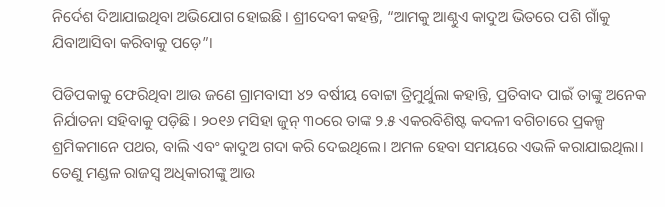ନିର୍ଦେଶ ଦିଆଯାଇଥିବା ଅଭିଯୋଗ ହୋଇଛି। ଶ୍ରୀଦେବୀ କହନ୍ତି, “ଆମକୁ ଆଣ୍ଠୁଏ କାଦୁଅ ଭିତରେ ପଶି ଗାଁକୁ ଯିବାଆସିବା କରିବାକୁ ପଡ଼େ”।

ପିଡିପକାକୁ ଫେରିଥିବା ଆଉ ଜଣେ ଗ୍ରାମବାସୀ ୪୨ ବର୍ଷୀୟ ବୋଟ୍ଟା ତ୍ରିମୁର୍ଥୁଲା କହାନ୍ତି, ପ୍ରତିବାଦ ପାଇଁ ତାଙ୍କୁ ଅନେକ ନିର୍ଯାତନା ସହିବାକୁ ପଡ଼ିଛି। ୨୦୧୬ ମସିହା ଜୁନ୍ ୩୦ରେ ତାଙ୍କ ୨.୫ ଏକରବିଶିଷ୍ଟ କଦଳୀ ବଗିଚାରେ ପ୍ରକଳ୍ପ ଶ୍ରମିକମାନେ ପଥର, ବାଲି ଏବଂ କାଦୁଅ ଗଦା କରି ଦେଇଥିଲେ। ଅମଳ ହେବା ସମୟରେ ଏଭଳି କରାଯାଇଥିଲା। ତେଣୁ ମଣ୍ଡଳ ରାଜସ୍ୱ ଅଧିକାରୀଙ୍କୁ ଆଉ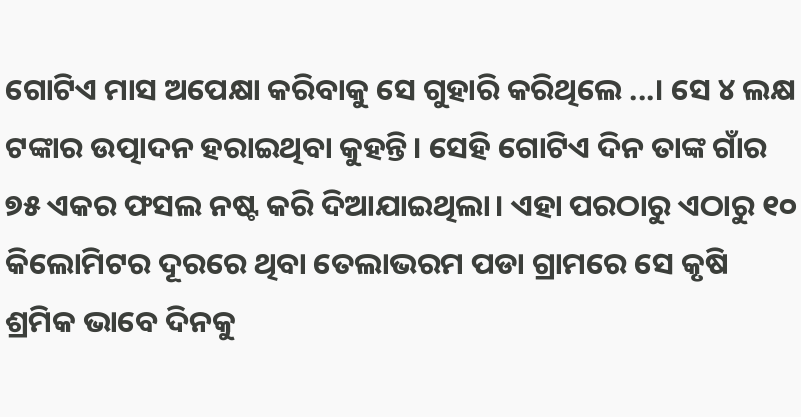ଗୋଟିଏ ମାସ ଅପେକ୍ଷା କରିବାକୁ ସେ ଗୁହାରି କରିଥିଲେ ...। ସେ ୪ ଲକ୍ଷ ଟଙ୍କାର ଉତ୍ପାଦନ ହରାଇଥିବା କୁହନ୍ତି। ସେହି ଗୋଟିଏ ଦିନ ତାଙ୍କ ଗାଁର ୭୫ ଏକର ଫସଲ ନଷ୍ଟ କରି ଦିଆଯାଇଥିଲା। ଏହା ପରଠାରୁ ଏଠାରୁ ୧୦ କିଲୋମିଟର ଦୂରରେ ଥିବା ତେଲାଭରମ ପଡା ଗ୍ରାମରେ ସେ କୃଷି ଶ୍ରମିକ ଭାବେ ଦିନକୁ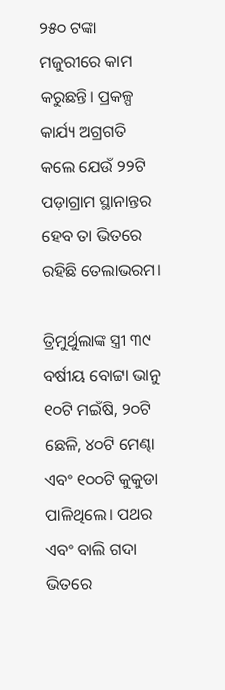୨୫୦ ଟଙ୍କା ମଜୁରୀରେ କାମ କରୁଛନ୍ତି। ପ୍ରକଳ୍ପ କାର୍ଯ୍ୟ ଅଗ୍ରଗତି କଲେ ଯେଉଁ ୨୨ଟି ପଡ଼ାଗ୍ରାମ ସ୍ଥାନାନ୍ତର ହେବ ତା ଭିତରେ ରହିଛି ତେଲାଭରମ।

ତ୍ରିମୁର୍ଥୁଲାଙ୍କ ସ୍ତ୍ରୀ ୩୯ ବର୍ଷୀୟ ବୋଟ୍ଟା ଭାନୁ ୧୦ଟି ମଇଁଷି, ୨୦ଟି ଛେଳି, ୪୦ଟି ମେଣ୍ଢା ଏବଂ ୧୦୦ଟି କୁକୁଡା ପାଳିଥିଲେ। ପଥର ଏବଂ ବାଲି ଗଦା ଭିତରେ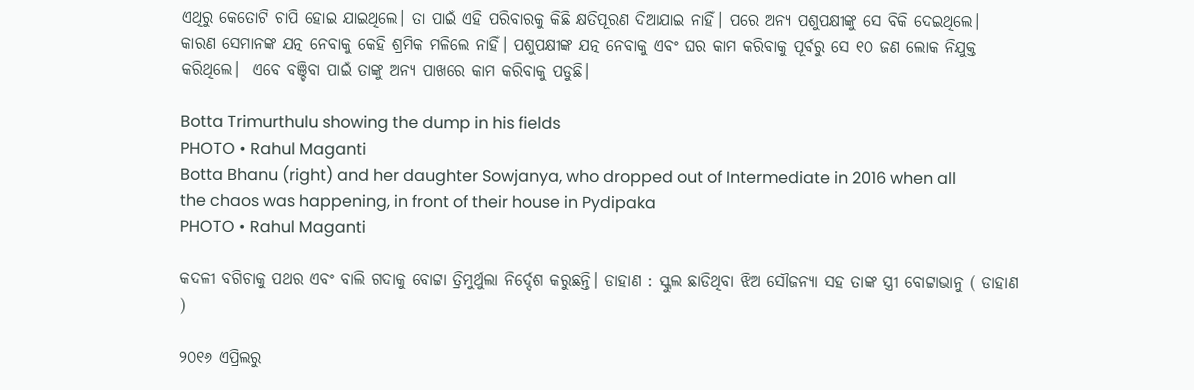ଏଥିରୁ କେତୋଟି ଚାପି ହୋଇ ଯାଇଥିଲେ। ତା ପାଇଁ ଏହି ପରିବାରକୁ କିଛି କ୍ଷତିପୂରଣ ଦିଆଯାଇ ନାହିଁ। ପରେ ଅନ୍ୟ ପଶୁପକ୍ଷୀଙ୍କୁ ସେ ବିକି ଦେଇଥିଲେ। କାରଣ ସେମାନଙ୍କ ଯତ୍ନ ନେବାକୁ କେହି ଶ୍ରମିକ ମଳିଲେ ନାହିଁ। ପଶୁପକ୍ଷୀଙ୍କ ଯତ୍ନ ନେବାକୁ ଏବଂ ଘର କାମ କରିବାକୁ ପୂର୍ବରୁ ସେ ୧୦ ଜଣ ଲୋକ ନିଯୁକ୍ତ କରିଥିଲେ।  ଏବେ ବଞ୍ଚିବା ପାଇଁ ତାଙ୍କୁ ଅନ୍ୟ ପାଖରେ କାମ କରିବାକୁ ପଡୁଛି।

Botta Trimurthulu showing the dump in his fields
PHOTO • Rahul Maganti
Botta Bhanu (right) and her daughter Sowjanya, who dropped out of Intermediate in 2016 when all the chaos was happening, in front of their house in Pydipaka
PHOTO • Rahul Maganti

କଦଳୀ ବଗିଚାକୁ ପଥର ଏବଂ ବାଲି ଗଦାକୁ ବୋଟ୍ଟା ତ୍ରିମୁର୍ଥୁଲା ନିର୍ଦ୍ଦେଶ କରୁଛନ୍ତି। ଡାହାଣ : ସ୍କୁଲ ଛାଡିଥିବା ଝିଅ ସୌଜନ୍ୟା ସହ ତାଙ୍କ ସ୍ତ୍ରୀ ବୋଟ୍ଟାଭାନୁ ( ଡାହାଣ )

୨୦୧୬ ଏପ୍ରିଲରୁ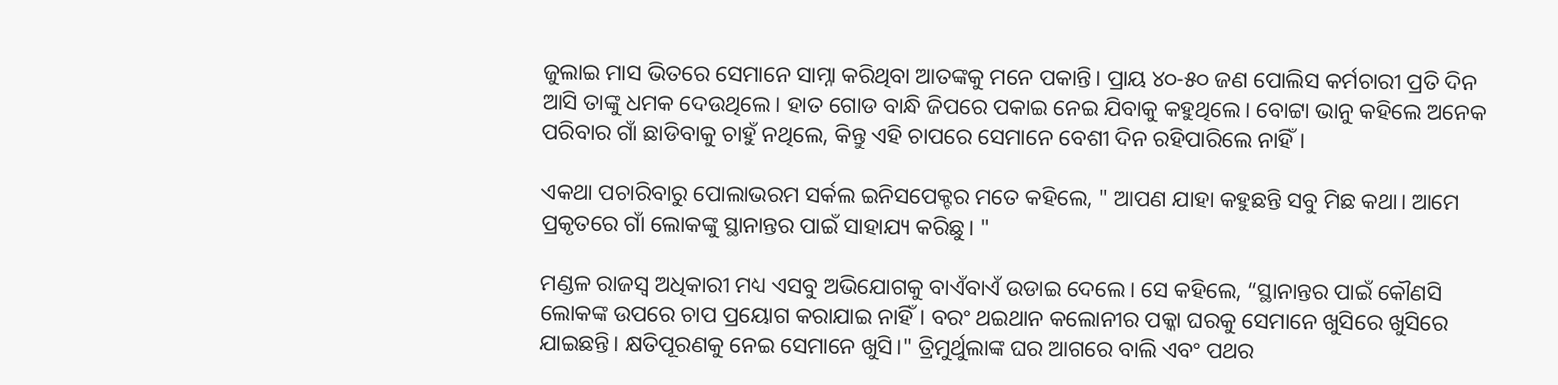ଜୁଲାଇ ମାସ ଭିତରେ ସେମାନେ ସାମ୍ନା କରିଥିବା ଆତଙ୍କକୁ ମନେ ପକାନ୍ତି। ପ୍ରାୟ ୪୦-୫୦ ଜଣ ପୋଲିସ କର୍ମଚାରୀ ପ୍ରତି ଦିନ ଆସି ତାଙ୍କୁ ଧମକ ଦେଉଥିଲେ। ହାତ ଗୋଡ ବାନ୍ଧି ଜିପରେ ପକାଇ ନେଇ ଯିବାକୁ କହୁଥିଲେ। ବୋଟ୍ଟା ଭାନୁ କହିଲେ ଅନେକ ପରିବାର ଗାଁ ଛାଡିବାକୁ ଚାହୁଁ ନଥିଲେ, କିନ୍ତୁ ଏହି ଚାପରେ ସେମାନେ ବେଶୀ ଦିନ ରହିପାରିଲେ ନାହିଁ।

ଏକଥା ପଚାରିବାରୁ ପୋଲାଭରମ ସର୍କଲ ଇନିସପେକ୍ଟର ମତେ କହିଲେ, " ଆପଣ ଯାହା କହୁଛନ୍ତି ସବୁ ମିଛ କଥା। ଆମେ ପ୍ରକୃତରେ ଗାଁ ଲୋକଙ୍କୁ ସ୍ଥାନାନ୍ତର ପାଇଁ ସାହାଯ୍ୟ କରିଛୁ। "

ମଣ୍ଡଳ ରାଜସ୍ୱ ଅଧିକାରୀ ମଧ୍ୟ ଏସବୁ ଅଭିଯୋଗକୁ ବାଏଁବାଏଁ ଉଡାଇ ଦେଲେ। ସେ କହିଲେ, “ସ୍ଥାନାନ୍ତର ପାଇଁ କୌଣସି ଲୋକଙ୍କ ଉପରେ ଚାପ ପ୍ରୟୋଗ କରାଯାଇ ନାହିଁ। ବରଂ ଥଇଥାନ କଲୋନୀର ପକ୍କା ଘରକୁ ସେମାନେ ଖୁସିରେ ଖୁସିରେ ଯାଇଛନ୍ତି। କ୍ଷତିପୂରଣକୁ ନେଇ ସେମାନେ ଖୁସି।" ତ୍ରିମୁର୍ଥୁଲାଙ୍କ ଘର ଆଗରେ ବାଲି ଏବଂ ପଥର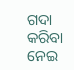ଗଦା କରିବା ନେଇ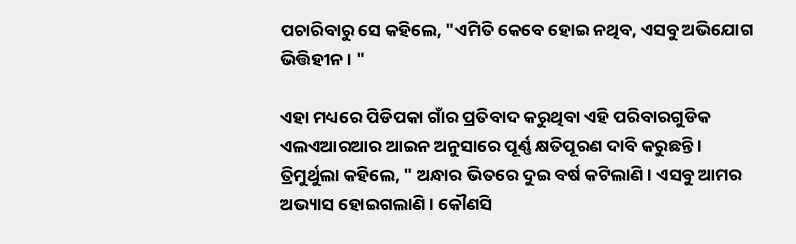ପଚାରିବାରୁ ସେ କହିଲେ, "ଏମିତି କେବେ ହୋଇ ନଥିବ, ଏସବୁ ଅଭିଯୋଗ ଭିତ୍ତିହୀନ। "

ଏହା ମଧ୍ୟରେ ପିଡିପକା ଗାଁର ପ୍ରତିବାଦ କରୁଥିବା ଏହି ପରିବାରଗୁଡିକ ଏଲଏଆରଆର ଆଇନ ଅନୁସାରେ ପୂର୍ଣ୍ଣ କ୍ଷତିପୂରଣ ଦାବି କରୁଛନ୍ତି । ତ୍ରିମୁର୍ଥୁଲା କହିଲେ, " ଅନ୍ଧାର ଭିତରେ ଦୁଇ ବର୍ଷ କଟିଲାଣି। ଏସବୁ ଆମର ଅଭ୍ୟାସ ହୋଇଗଲାଣି। କୌଣସି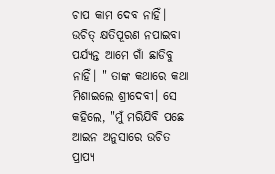ଚାପ କାମ ଦେବ ନାହିଁ। ଉଚିତ୍ କ୍ଷତିପୂରଣ ନପାଇବା ପର୍ଯ୍ୟନ୍ତ ଆମେ ଗାଁ ଛାଡିବୁ ନାହିଁ। " ତାଙ୍କ କଥାରେ କଥା ମିଶାଇଲେ ଶ୍ରୀଦେବୀ। ସେ କହିଲେ, "ମୁଁ ମରିଯିବି ପଛେ ଆଇନ ଅନୁସାରେ ଉଚିତ ପ୍ରାପ୍ୟ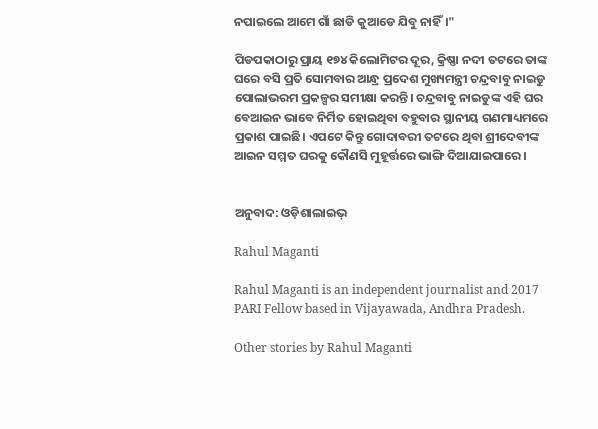ନପାଇଲେ ଆମେ ଗାଁ ଛାଡି କୁଆଡେ ଯିବୁ ନାହିଁ।"

ପିଡପକାଠାରୁ ପ୍ରାୟ ୧୭୪ କିଲୋମିଟର ଦୂର, କ୍ରିଷ୍ଣା ନଦୀ ତଟରେ ତାଙ୍କ ଘରେ ବସି ପ୍ରତି ସୋମବାର ଆନ୍ଧ୍ର ପ୍ରଦେଶ ମୁଖ୍ୟମନ୍ତ୍ରୀ ଚନ୍ଦ୍ରବାବୁ ନାଇଡୁ ପୋଲାଭରମ ପ୍ରକଳ୍ପର ସମୀକ୍ଷା କରନ୍ତି। ଚନ୍ଦ୍ରବାବୁ ନାଇଡୁଙ୍କ ଏହି ଘର ବେଆଇନ ଭାବେ ନିର୍ମିତ ହୋଇଥିବା ବହୁବାର ସ୍ଥାନୀୟ ଗଣମାଧ୍ୟମରେ ପ୍ରକାଶ ପାଇଛି। ଏପଟେ କିନ୍ତୁ ଗୋଦାବରୀ ତଟରେ ଥିବା ଶ୍ରୀଦେବୀଙ୍କ ଆଇନ ସମ୍ମତ ଘରକୁ କୌଣସି ମୁହୂର୍ତ୍ତରେ ଭାଙ୍ଗି ଦିଆଯାଇପାରେ।


ଅନୁବାଦ: ଓଡ଼ିଶାଲାଇଭ୍‍

Rahul Maganti

Rahul Maganti is an independent journalist and 2017 PARI Fellow based in Vijayawada, Andhra Pradesh.

Other stories by Rahul Maganti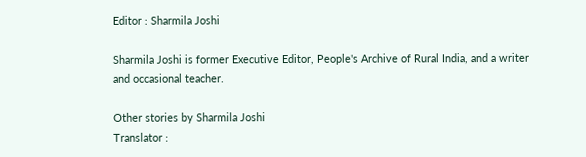Editor : Sharmila Joshi

Sharmila Joshi is former Executive Editor, People's Archive of Rural India, and a writer and occasional teacher.

Other stories by Sharmila Joshi
Translator :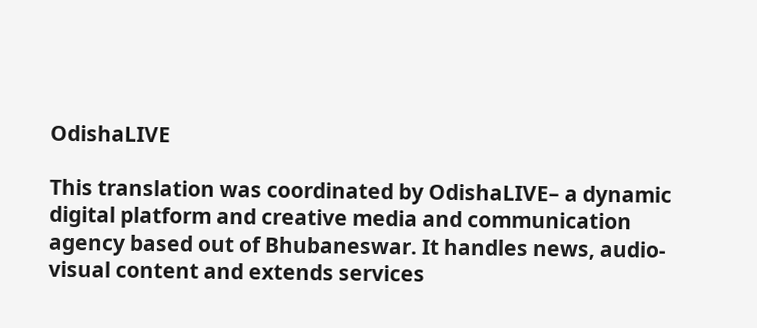OdishaLIVE

This translation was coordinated by OdishaLIVE– a dynamic digital platform and creative media and communication agency based out of Bhubaneswar. It handles news, audio-visual content and extends services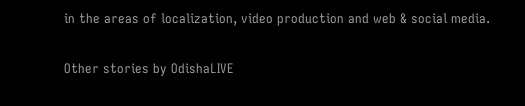in the areas of localization, video production and web & social media.

Other stories by OdishaLIVE